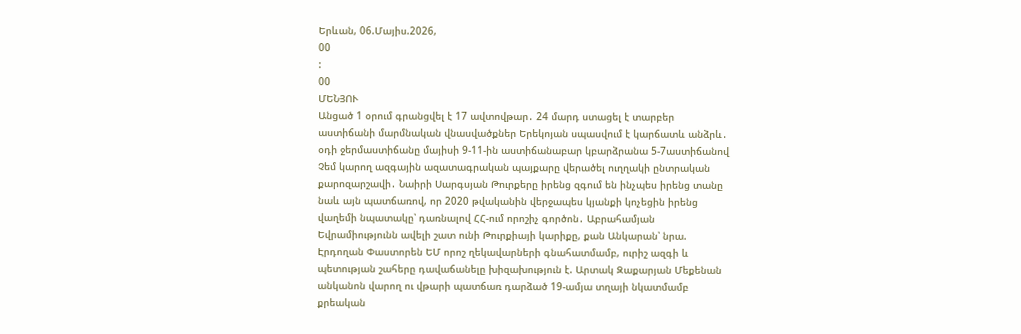Երևան, 06.Մայիս.2026,
00
:
00
ՄԵՆՅՈՒ
Անցած 1 օրում գրանցվել է 17 ավտովթար․ 24 մարդ ստացել է տարբեր աստիճանի մարմնական վնասվածքներ Երեկոյան սպասվում է կարճատև անձրև․ օդի ջերմաստիճանը մայիսի 9-11-ին աստիճանաբար կբարձրանա 5-7աստիճանով Չեմ կարող ազգային ազատագրական պայքարը վերածել ուղղակի ընտրական քարոզարշավի․ Նաիրի Սարգսյան Թուրքերը իրենց զգում են ինչպես իրենց տանը նաև այն պատճառով, որ 2020 թվականին վերջապես կյանքի կոչեցին իրենց վաղեմի նպատակը՝ դառնալով ՀՀ-ում որոշիչ գործոն․ Աբրահամյան Եվրամիությունն ավելի շատ ունի Թուրքիայի կարիքը, քան Անկարան՝ նրա. Էրդողան Փաստորեն ԵՄ որոշ ղեկավարների գնահատմամբ, ուրիշ ազգի և պետության շահերը դավաճանելը խիզախություն է. Արտակ Զաքարյան Մեքենան անկանոն վարող ու վթարի պատճառ դարձած 19-ամյա տղայի նկատմամբ քրեական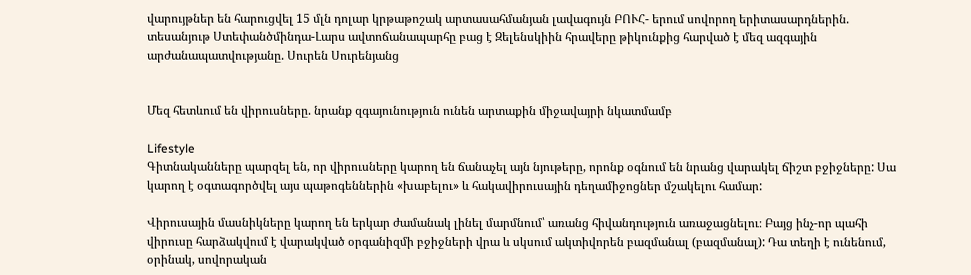վարույթներ են հարուցվել 15 մլն դոլար կրթաթոշակ արտասահմանյան լավագույն ԲՈՒՀ- երում սովորող երիտասարդներին. տեսանյութ Ստեփանծմինդա-Լարս ավտոճանապարհը բաց է Զելենսկիին հրավերը թիկունքից հարված է մեզ ազգային արժանապատվությանը. Սուրեն Սուրենյանց


Մեզ հետևում են վիրուսները. նրանք զգայունություն ունեն արտաքին միջավայրի նկատմամբ

Lifestyle
Գիտնականները պարզել են, որ վիրուսները կարող են ճանաչել այն նյութերը, որոնք օգնում են նրանց վարակել ճիշտ բջիջները: Սա կարող է օգտագործվել այս պաթոգեններին «խաբելու» և հակավիրուսային դեղամիջոցներ մշակելու համար:

Վիրուսային մասնիկները կարող են երկար ժամանակ լինել մարմնում՝ առանց հիվանդություն առաջացնելու։ Բայց ինչ-որ պահի վիրուսը հարձակվում է վարակված օրգանիզմի բջիջների վրա և սկսում ակտիվորեն բազմանալ (բազմանալ): Դա տեղի է ունենում, օրինակ, սովորական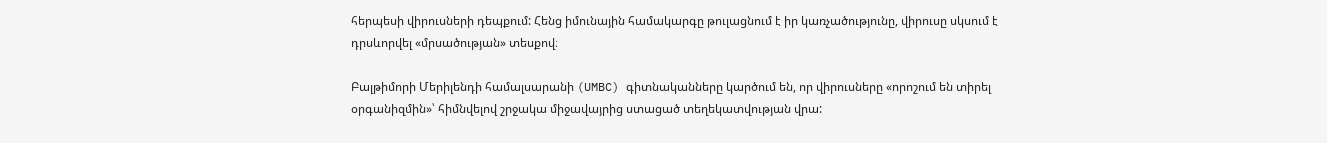հերպեսի վիրուսների դեպքում: Հենց իմունային համակարգը թուլացնում է իր կառչածությունը, վիրուսը սկսում է դրսևորվել «մրսածության» տեսքով։

Բալթիմորի Մերիլենդի համալսարանի (UMBC) գիտնականները կարծում են, որ վիրուսները «որոշում են տիրել օրգանիզմին»՝ հիմնվելով շրջակա միջավայրից ստացած տեղեկատվության վրա: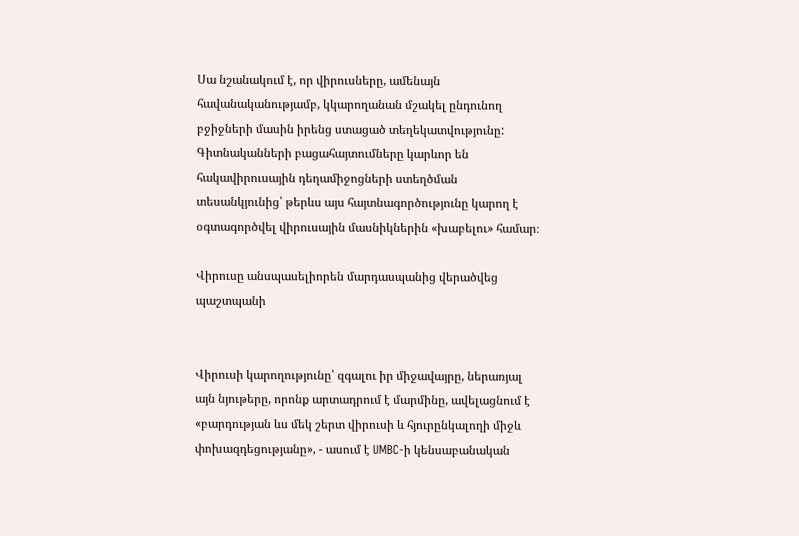Սա նշանակում է, որ վիրուսները, ամենայն հավանականությամբ, կկարողանան մշակել ընդունող բջիջների մասին իրենց ստացած տեղեկատվությունը: Գիտնականների բացահայտումները կարևոր են հակավիրուսային դեղամիջոցների ստեղծման տեսանկյունից՝ թերևս այս հայտնագործությունը կարող է օգտագործվել վիրուսային մասնիկներին «խաբելու» համար։

Վիրուսը անսպասելիորեն մարդասպանից վերածվեց պաշտպանի


Վիրուսի կարողությունը՝ զգալու իր միջավայրը, ներառյալ այն նյութերը, որոնք արտադրում է մարմինը, ավելացնում է «բարդության ևս մեկ շերտ վիրուսի և հյուրընկալողի միջև փոխազդեցությանը», - ասում է UMBC-ի կենսաբանական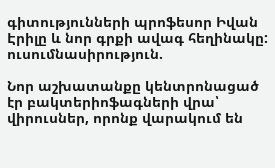գիտությունների պրոֆեսոր Իվան Էրիլը և նոր գրքի ավագ հեղինակը: ուսումնասիրություն.

Նոր աշխատանքը կենտրոնացած էր բակտերիոֆագների վրա՝ վիրուսներ, որոնք վարակում են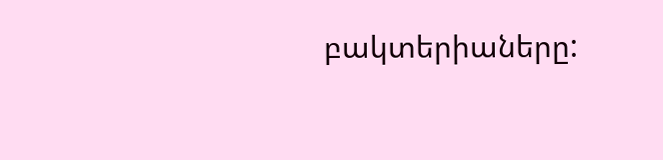բակտերիաները: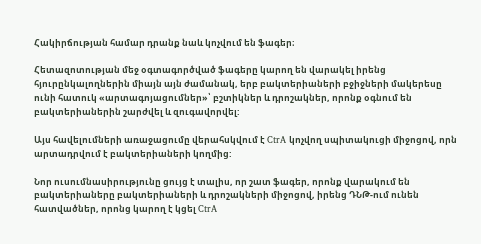Հակիրճության համար դրանք նաև կոչվում են ֆագեր։

Հետազոտության մեջ օգտագործված ֆագերը կարող են վարակել իրենց հյուրընկալողներին միայն այն ժամանակ, երբ բակտերիաների բջիջների մակերեսը ունի հատուկ «արտագոյացումներ»՝ բշտիկներ և դրոշակներ, որոնք օգնում են բակտերիաներին շարժվել և զուգավորվել:

Այս հավելումների առաջացումը վերահսկվում է CtrA կոչվող սպիտակուցի միջոցով, որն արտադրվում է բակտերիաների կողմից:

Նոր ուսումնասիրությունը ցույց է տալիս, որ շատ ֆագեր, որոնք վարակում են բակտերիաները բակտերիաների և դրոշակների միջոցով, իրենց ԴՆԹ-ում ունեն հատվածներ, որոնց կարող է կցել CtrA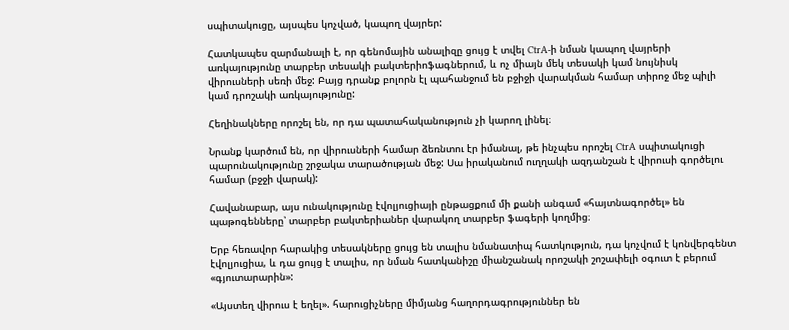սպիտակուցը, այսպես կոչված, կապող վայրեր:

Հատկապես զարմանալի է, որ գենոմային անալիզը ցույց է տվել CtrA-ի նման կապող վայրերի առկայությունը տարբեր տեսակի բակտերիոֆագներում, և ոչ միայն մեկ տեսակի կամ նույնիսկ վիրուսների սեռի մեջ: Բայց դրանք բոլորն էլ պահանջում են բջիջի վարակման համար տիրոջ մեջ պիլի կամ դրոշակի առկայությունը:

Հեղինակները որոշել են, որ դա պատահականություն չի կարող լինել։

Նրանք կարծում են, որ վիրուսների համար ձեռնտու էր իմանալ, թե ինչպես որոշել CtrA սպիտակուցի պարունակությունը շրջակա տարածության մեջ: Սա իրականում ուղղակի ազդանշան է վիրուսի գործելու համար (բջջի վարակ):

Հավանաբար, այս ունակությունը էվոլյուցիայի ընթացքում մի քանի անգամ «հայտնագործել» են պաթոգենները՝ տարբեր բակտերիաներ վարակող տարբեր ֆագերի կողմից։

Երբ հեռավոր հարակից տեսակները ցույց են տալիս նմանատիպ հատկություն, դա կոչվում է կոնվերգենտ էվոլյուցիա, և դա ցույց է տալիս, որ նման հատկանիշը միանշանակ որոշակի շոշափելի օգուտ է բերում «գյուտարարին»:

«Այստեղ վիրուս է եղել». հարուցիչները միմյանց հաղորդագրություններ են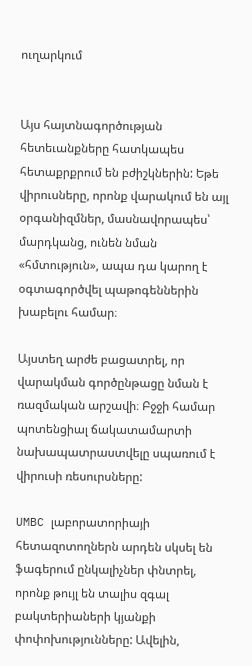ուղարկում


Այս հայտնագործության հետեւանքները հատկապես հետաքրքրում են բժիշկներին: Եթե վիրուսները, որոնք վարակում են այլ օրգանիզմներ, մասնավորապես՝ մարդկանց, ունեն նման «հմտություն», ապա դա կարող է օգտագործվել պաթոգեններին խաբելու համար։

Այստեղ արժե բացատրել, որ վարակման գործընթացը նման է ռազմական արշավի։ Բջջի համար պոտենցիալ ճակատամարտի նախապատրաստվելը սպառում է վիրուսի ռեսուրսները:

UMBC լաբորատորիայի հետազոտողներն արդեն սկսել են ֆագերում ընկալիչներ փնտրել, որոնք թույլ են տալիս զգալ բակտերիաների կյանքի փոփոխությունները: Ավելին,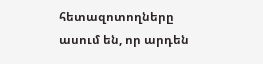հետազոտողները ասում են, որ արդեն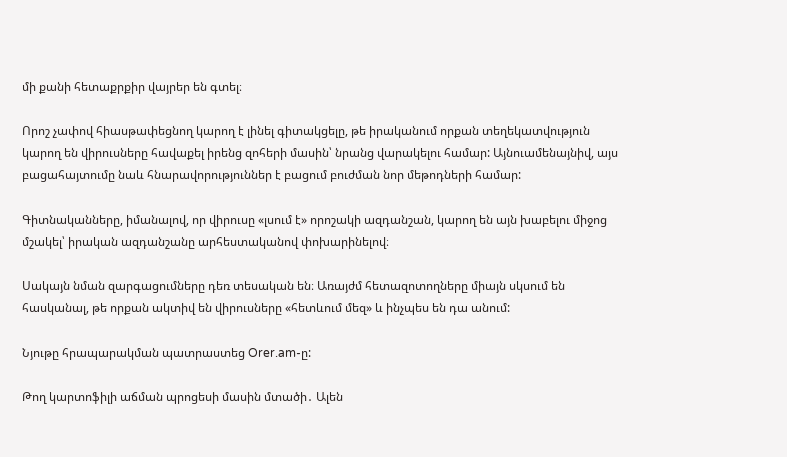մի քանի հետաքրքիր վայրեր են գտել։

Որոշ չափով հիասթափեցնող կարող է լինել գիտակցելը, թե իրականում որքան տեղեկատվություն կարող են վիրուսները հավաքել իրենց զոհերի մասին՝ նրանց վարակելու համար: Այնուամենայնիվ, այս բացահայտումը նաև հնարավորություններ է բացում բուժման նոր մեթոդների համար:

Գիտնականները, իմանալով, որ վիրուսը «լսում է» որոշակի ազդանշան, կարող են այն խաբելու միջոց մշակել՝ իրական ազդանշանը արհեստականով փոխարինելով։

Սակայն նման զարգացումները դեռ տեսական են։ Առայժմ հետազոտողները միայն սկսում են հասկանալ, թե որքան ակտիվ են վիրուսները «հետևում մեզ» և ինչպես են դա անում:

Նյութը հրապարակման պատրաստեց Orer.am-ը:

Թող կարտոֆիլի աճման պրոցեսի մասին մտածի․ Ալեն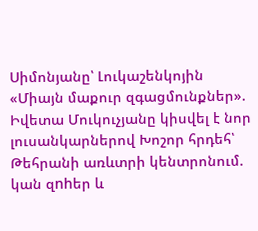Սիմոնյանը՝ Լուկաշենկոյին «Միայն մաքուր զգացմունքներ». Իվետա Մուկուչյանը կիսվել է նոր լուսանկարներով Խոշոր հրդեհ՝ Թեհրանի առևտրի կենտրոնում. կան զnhեր և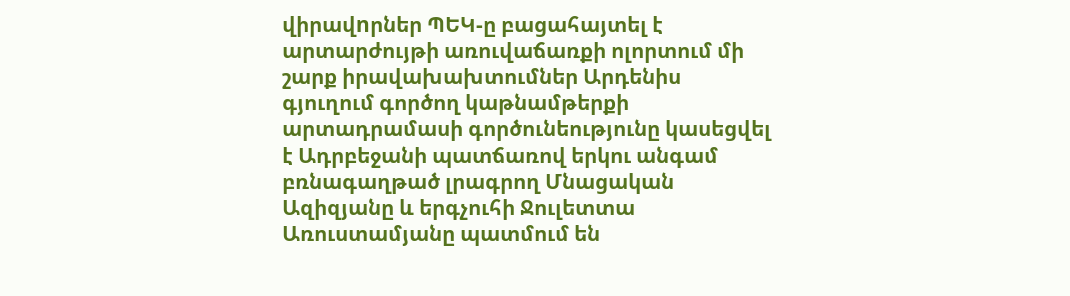վիրավnրներ ՊԵԿ-ը բացահայտել է արտարժույթի առուվաճառքի ոլորտում մի շարք իրավախախտումներ Արդենիս գյուղում գործող կաթնամթերքի արտադրամասի գործունեությունը կասեցվել է Ադրբեջանի պատճառով երկու անգամ բռնագաղթած լրագրող Մնացական Ազիզյանը և երգչուհի Ջուլետտա Առուստամյանը պատմում են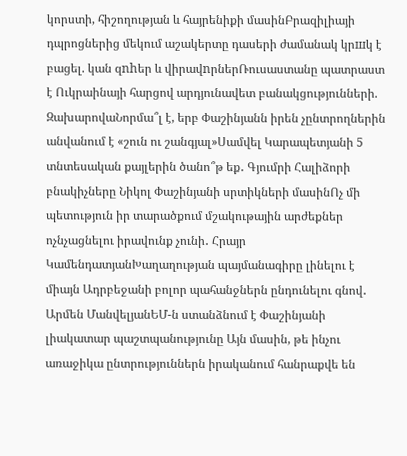կորստի, հիշողության և հայրենիքի մասինԲրազիլիայի դպրոցներից մեկում աշակերտը դասերի ժամանակ կրшկ է բացել. կան զnhեր և վիրավnրներՌուսաստանը պատրաստ է Ուկրաինայի հարցով արդյունավետ բանակցությունների. ԶախարովաՆորմա՞լ է, երբ Փաշինյանն իրեն չընտրողներին անվանում է «շուն ու շանգյալ»Սամվել Կարապետյանի 5 տնտեսական քայլերին ծանո՞թ եք․ Գյումրի Հալիձորի բնակիչները Նիկոլ Փաշինյանի սրտիկների մասինՈչ մի պետություն իր տարածքում մշակութային արժեքներ ոչնչացնելու իրավունք չունի․ Հրայր ԿամենդատյանԽաղաղության պայմանագիրը լինելու է միայն Ադրբեջանի բոլոր պահանջներն ընդունելու գնով․ Արմեն ՄանվելյանԵՄ-ն ստանձնում է Փաշինյանի լիակատար պաշտպանությունը Այն մասին, թե ինչու առաջիկա ընտրություններն իրականում հանրաքվե են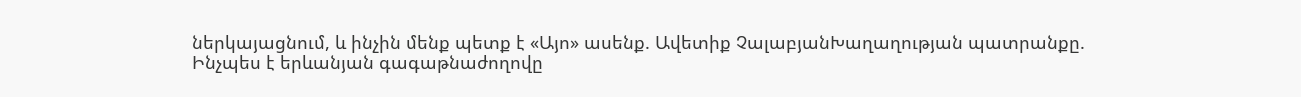ներկայացնում, և ինչին մենք պետք է «Այո» ասենք. Ավետիք ՉալաբյանԽաղաղության պատրանքը. Ինչպես է երևանյան գագաթնաժողովը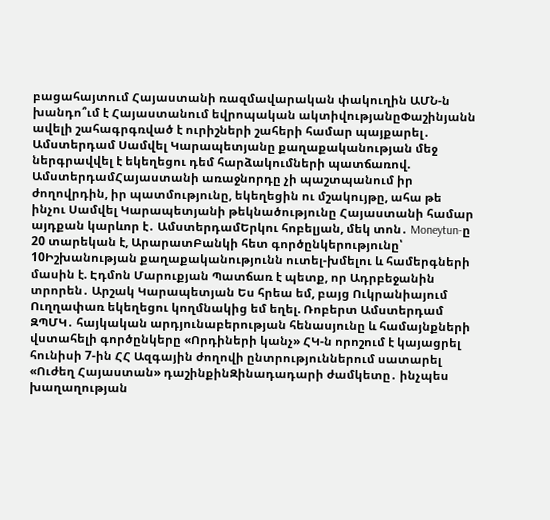բացահայտում Հայաստանի ռազմավարական փակուղին ԱՄՆ-ն խանդո՞ւմ է Հայաստանում եվրոպական ակտիվությանըՓաշինյանն ավելի շահագրգռված է ուրիշների շահերի համար պայքարել․ Ամստերդամ Սամվել Կարապետյանը քաղաքականության մեջ ներգրավվել է եկեղեցու դեմ հարձակումների պատճառով. ԱմստերդամՀայաստանի առաջնորդը չի պաշտպանում իր ժողովրդին, իր պատմությունը, եկեղեցին ու մշակույթը, ահա թե ինչու Սամվել Կարապետյանի թեկնածությունը Հայաստանի համար այդքան կարևոր է․ ԱմստերդամԵրկու հոբելյան, մեկ տոն․ Moneytun-ը 20 տարեկան է, ԱրարատԲանկի հետ գործընկերությունը՝ 10Իշխանության քաղաքականությունն ուտել-խմելու և համերգների մասին է. Էդմոն Մարուքյան Պատճառ է պետք, որ Ադրբեջանին տրորեն․ Արշակ Կարապետյան Ես հրեա եմ, բայց Ուկրանիայում Ուղղափառ եկեղեցու կողմնակից եմ եղել. Ռոբերտ Ամստերդամ ԶՊՄԿ․ հայկական արդյունաբերության հենասյունը և համայնքների վստահելի գործընկերը «Որդիների կանչ» ՀԿ-ն որոշում է կայացրել հունիսի 7-ին ՀՀ Ազգային ժողովի ընտրություններում սատարել «Ուժեղ Հայաստան» դաշինքինԶինադադարի ժամկետը․ ինչպես խաղաղության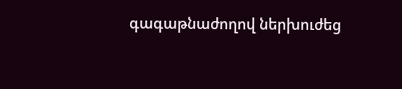գագաթնաժողով ներխուժեց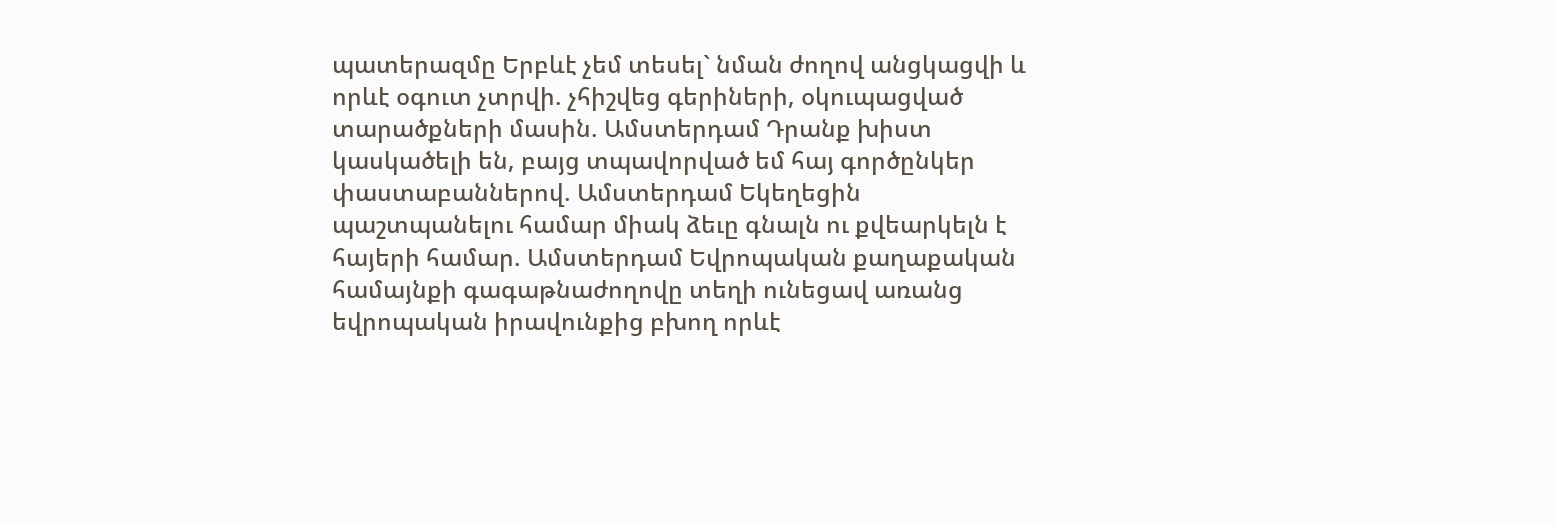պատերազմը Երբևէ չեմ տեսել` նման ժողով անցկացվի և որևէ օգուտ չտրվի. չհիշվեց գերիների, օկուպացված տարածքների մասին. Ամստերդամ Դրանք խիստ կասկածելի են, բայց տպավորված եմ հայ գործընկեր փաստաբաններով. Ամստերդամ Եկեղեցին պաշտպանելու համար միակ ձեւը գնալն ու քվեարկելն է հայերի համար. Ամստերդամ Եվրոպական քաղաքական համայնքի գագաթնաժողովը տեղի ունեցավ առանց եվրոպական իրավունքից բխող որևէ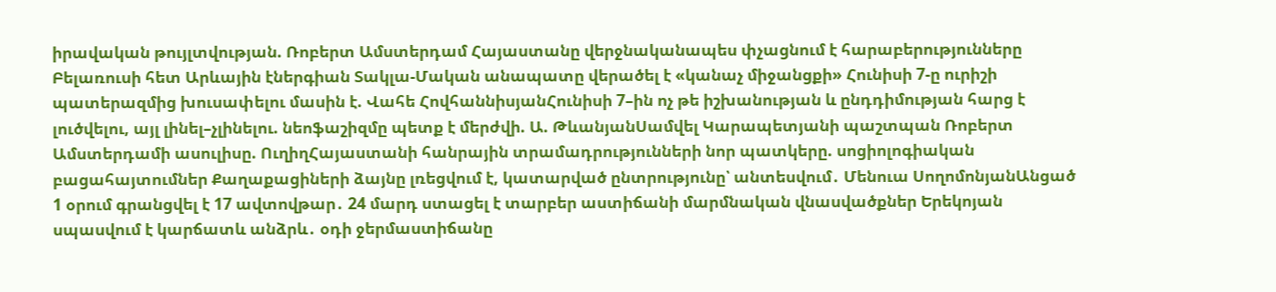իրավական թույլտվության. Ռոբերտ Ամստերդամ Հայաստանը վերջնականապես փչացնում է հարաբերությունները Բելառուսի հետ Արևային էներգիան Տակլա-Մական անապատը վերածել է «կանաչ միջանցքի» Հունիսի 7-ը ուրիշի պատերազմից խուսափելու մասին է. Վահե ՀովհաննիսյանՀունիսի 7–ին ոչ թե իշխանության և ընդդիմության հարց է լուծվելու, այլ լինել–չլինելու. նեոֆաշիզմը պետք է մերժվի. Ա. ԹևանյանՍամվել Կարապետյանի պաշտպան Ռոբերտ Ամստերդամի ասուլիսը. ՈւղիղՀայաստանի հանրային տրամադրությունների նոր պատկերը. սոցիոլոգիական բացահայտումներ Քաղաքացիների ձայնը լռեցվում է, կատարված ընտրությունը՝ անտեսվում․ Մենուա ՍողոմոնյանԱնցած 1 օրում գրանցվել է 17 ավտովթար․ 24 մարդ ստացել է տարբեր աստիճանի մարմնական վնասվածքներ Երեկոյան սպասվում է կարճատև անձրև․ օդի ջերմաստիճանը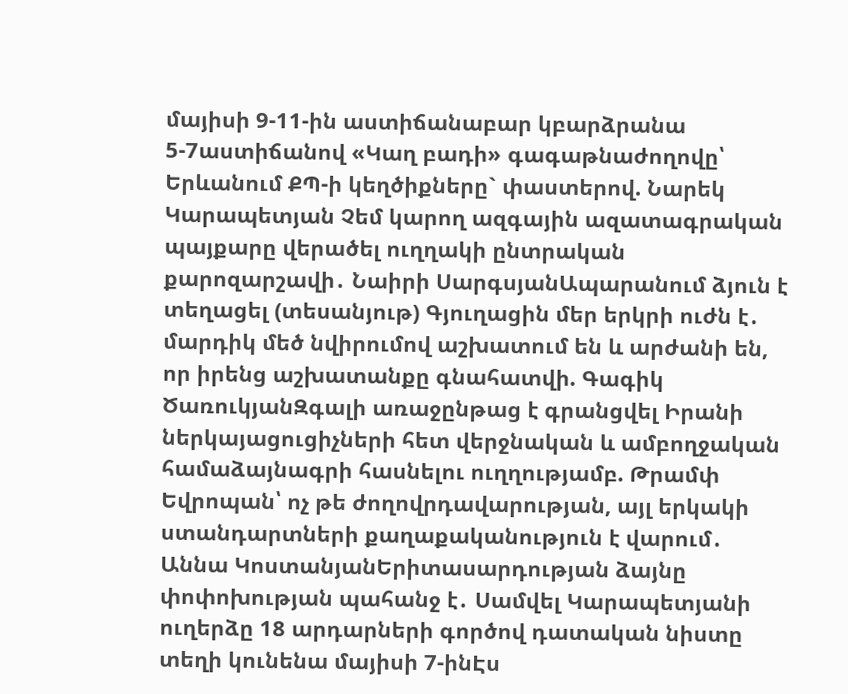մայիսի 9-11-ին աստիճանաբար կբարձրանա 5-7աստիճանով «Կաղ բադի» գագաթնաժողովը՝ Երևանում ՔՊ-ի կեղծիքները` փաստերով. Նարեկ Կարապետյան Չեմ կարող ազգային ազատագրական պայքարը վերածել ուղղակի ընտրական քարոզարշավի․ Նաիրի ՍարգսյանԱպարանում ձյուն է տեղացել (տեսանյութ) Գյուղացին մեր երկրի ուժն է․ մարդիկ մեծ նվիրումով աշխատում են և արժանի են, որ իրենց աշխատանքը գնահատվի. Գագիկ ԾառուկյանԶգալի առաջընթաց է գրանցվել Իրանի ներկայացուցիչների հետ վերջնական և ամբողջական համաձայնագրի հասնելու ուղղությամբ. Թրամփ Եվրոպան՝ ոչ թե ժողովրդավարության, այլ երկակի ստանդարտների քաղաքականություն է վարում․ Աննա ԿոստանյանԵրիտասարդության ձայնը փոփոխության պահանջ է․ Սամվել Կարապետյանի ուղերձը 18 արդարների գործով դատական նիստը տեղի կունենա մայիսի 7-ինԷս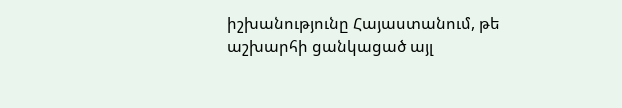իշխանությունը Հայաստանում, թե աշխարհի ցանկացած այլ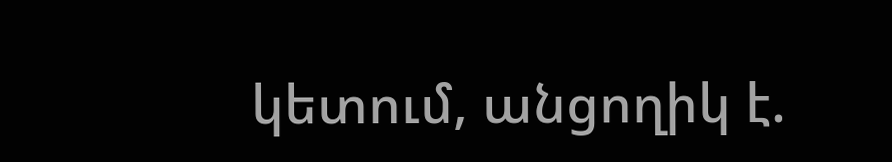կետում, անցողիկ է.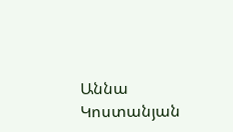Աննա Կոստանյան